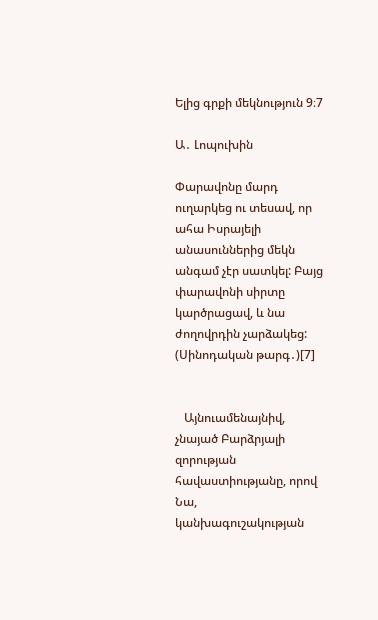Ելից գրքի մեկնություն 9։7

Ա․ Լոպուխին

Փարավոնը մարդ ուղարկեց ու տեսավ, որ ահա Իսրայելի անասուններից մեկն անգամ չէր սատկել: Բայց փարավոնի սիրտը կարծրացավ, և նա ժողովրդին չարձակեց: (Սինոդական թարգ․)[7]


   Այնուամենայնիվ, չնայած Բարձրյալի զորության հավաստիությանը, որով Նա, կանխագուշակության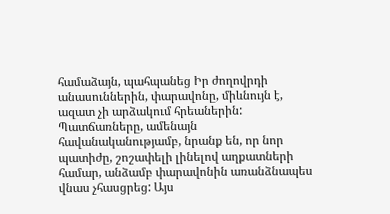համաձայն, պահպանեց Իր ժողովրդի անասուններին, փարավոնը, միևնույն է, ազատ չի արձակում հրեաներին: Պատճառները, ամենայն հավանականությամբ, նրանք են, որ նոր պատիժը, շոշափելի լինելով աղքատների համար, անձամբ փարավոնին առանձնապես վնաս չհասցրեց: Այս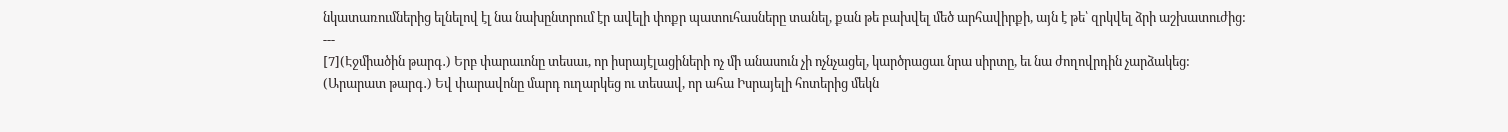նկատառումներից ելնելով էլ նա նախընտրում էր ավելի փոքր պատուհասները տանել, քան թե բախվել մեծ արհավիրքի, այն է թե՝ զրկվել ձրի աշխատուժից:
---
[7](Էջմիածին թարգ․) Երբ փարաւոնը տեսաւ, որ իսրայէլացիների ոչ մի անասուն չի ոչնչացել, կարծրացաւ նրա սիրտը, եւ նա ժողովրդին չարձակեց:
(Արարատ թարգ․) Եվ փարավոնը մարդ ուղարկեց ու տեսավ, որ ահա Իսրայելի հոտերից մեկն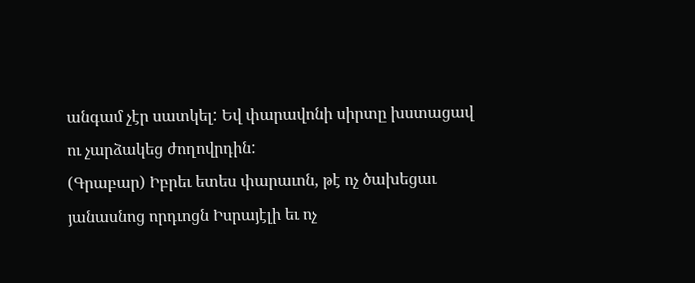անգամ չէր սատկել: Եվ փարավոնի սիրտը խստացավ ու չարձակեց ժողովրդին:
(Գրաբար) Իբրեւ ետես փարաւոն, թէ ոչ ծախեցաւ յանասնոց որդւոցն Իսրայէլի եւ ոչ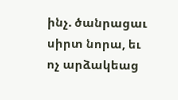ինչ. ծանրացաւ սիրտ նորա, եւ ոչ արձակեաց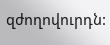զժողովուրդն: